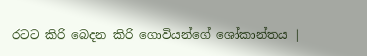රටට කිරි බෙදන කිරි ගොවියන්ගේ ශෝකාන්තය |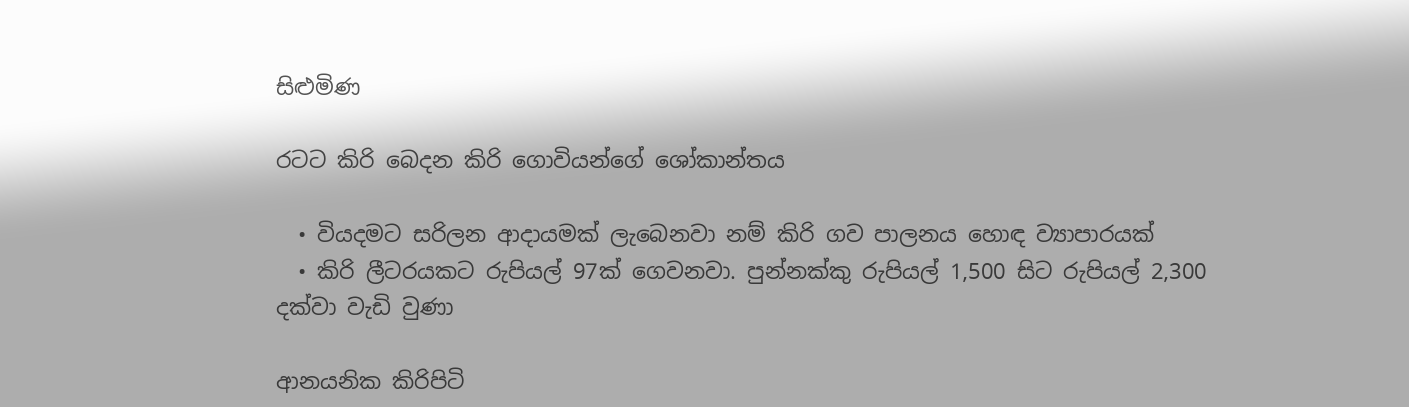සිළුමිණ

රටට කිරි බෙදන කිරි ගොවියන්ගේ ශෝකාන්තය

  • වියදමට සරිලන ආදායමක් ලැබෙනවා නම් කිරි ගව පාලනය හොඳ ව්‍යාපාරයක්
  • කිරි ලීටරයකට රුපියල් 97ක් ගෙවනවා. පුන්නක්කු රුපියල් 1,500 සිට රුපියල් 2,300 දක්වා වැඩි වුණා

ආනයනික කිරිපිටි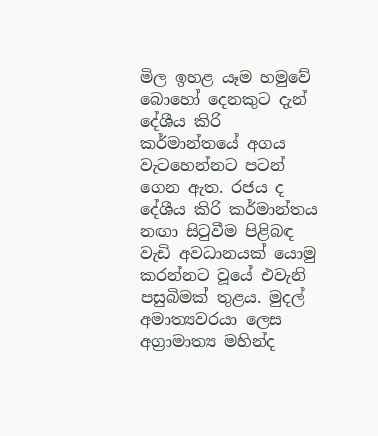මිල ඉහළ යෑම හමුවේ බොහෝ දෙනකුට දැන් දේශීය කිරි කර්මාන්තයේ අගය වැටහෙන්නට පටන් ගෙන ඇත. රජය ද දේශීය කිරි කර්මාන්තය නඟා සිටුවීම පිළිබඳ වැඩි අවධානයක් යොමු කරන්නට වූයේ එවැනි පසුබිමක් තුළය. මුදල් අමාත්‍යවරයා ලෙස අග්‍රාමාත්‍ය මහින්ද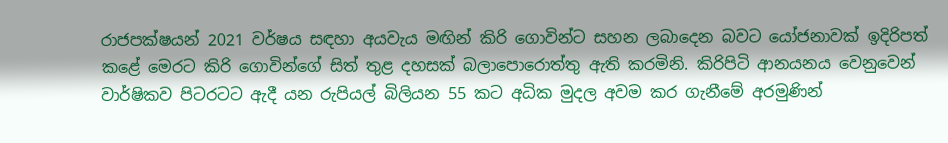රාජපක්ෂයන් 2021 වර්ෂය සඳහා අයවැය මඟින් කිරි ගොවින්ට සහන ලබාදෙන බවට යෝජනාවක් ඉදිරිපත් කළේ මෙරට කිරි ගොවින්ගේ සිත් තුළ දහසක් බලාපොරොත්තු ඇති කරමිනි. කිරිපිටි ආනයනය වෙනුවෙන් වාර්ෂිකව පිටරටට ඇදී යන රුපියල් බිලියන 55 කට අධික මුදල අවම කර ගැනීමේ අරමුණින්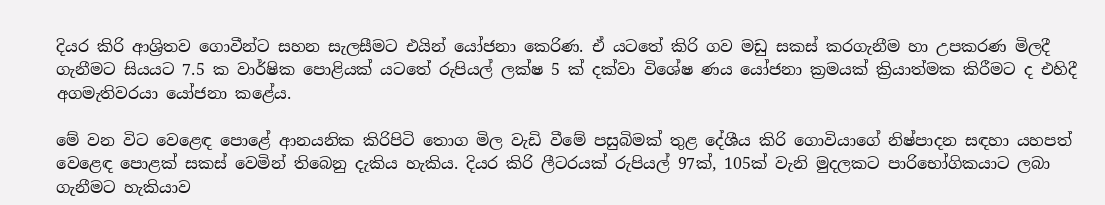දියර කිරි ආශ්‍රිතව ගොවීන්ට සහන සැලසීමට එයින් යෝජනා කෙරිණ. ඒ යටතේ කිරි ගව මඩු සකස් කරගැනීම හා උපකරණ මිලදී ගැනීමට සියයට 7.5 ක වාර්ෂික පොළියක් යටතේ රුපියල් ලක්ෂ 5 ක් දක්වා විශේෂ ණය යෝජනා ක්‍රමයක් ක්‍රියාත්මක කිරීමට ද එහිදී අගමැතිවරයා යෝජනා කළේය.

මේ වන විට වෙළෙඳ පොළේ ආනයනික කිරිපිටි තොග මිල වැඩි වීමේ පසුබිමක් තුළ දේශීය කිරි ගොවියාගේ නිෂ්පාදන සඳහා යහපත් වෙළෙඳ පොළක් සකස් වෙමින් තිබෙනු දැකිය හැකිය. දියර කිරි ලීටරයක් රුපියල් 97ක්, 105ක් වැනි මුදලකට පාරිභෝගිකයාට ලබා ගැනීමට හැකියාව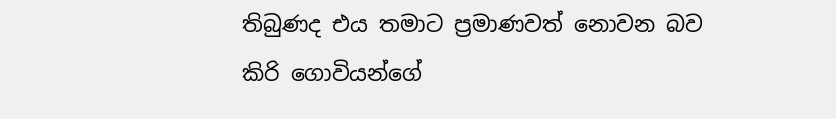තිබුණද එය තමාට ප්‍රමාණවත් නොවන බව කිරි ගොවියන්ගේ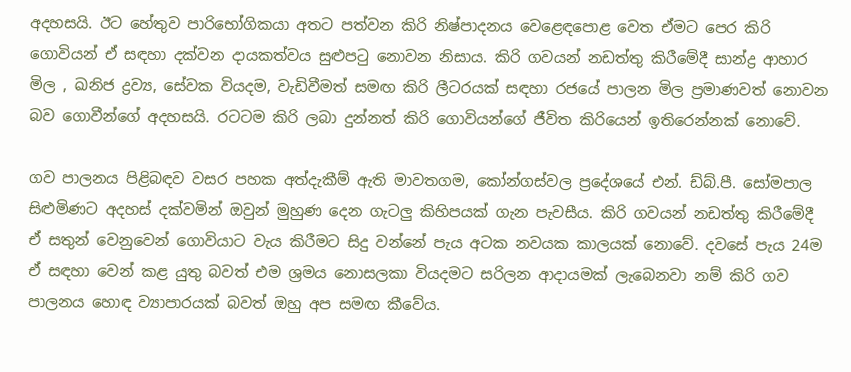අදහසයි. ඊට හේතුව පාරිභෝගිකයා අතට පත්වන කිරි නිෂ්පාදනය වෙළෙඳපොළ වෙත ඒමට පෙර කිරි ගොවියන් ඒ සඳහා දක්වන දායකත්වය සුළුපටු නොවන නිසාය. කිරි ගවයන් නඩත්තු කිරීමේදී සාන්ද්‍ර ආහාර මිල , ඛනිජ ද්‍රව්‍ය, සේවක වියදම, වැඩිවීමත් සමඟ කිරි ලීටරයක් සඳහා රජයේ පාලන මිල ප්‍රමාණවත් නොවන බව ගොවීන්ගේ අදහසයි. රටටම කිරි ලබා දුන්නත් කිරි ගොවියන්ගේ ජීවිත කිරියෙන් ඉතිරෙන්නක් නොවේ.

ගව පාලනය පිළිබඳව වසර පහක අත්දැකීම් ඇති මාවතගම, කෝන්ගස්වල ප්‍රදේශයේ එන්. ඩ්බ්.පී. සෝමපාල සිළුමිණට අදහස් දක්වමින් ඔවුන් මුහුණ දෙන ගැටලු කිහිපයක් ගැන පැවසීය. කිරි ගවයන් නඩත්තු කිරීමේදී ඒ සතුන් වෙනුවෙන් ගොවියාට වැය කිරීමට සිදු වන්නේ පැය අටක නවයක කාලයක් නොවේ. දවසේ පැය 24ම ඒ සඳහා වෙන් කළ යුතු බවත් එම ශ්‍රමය නොසලකා වියදමට සරිලන ආදායමක් ලැබෙනවා නම් කිරි ගව පාලනය හොඳ ව්‍යාපාරයක් බවත් ඔහු අප සමඟ කීවේය.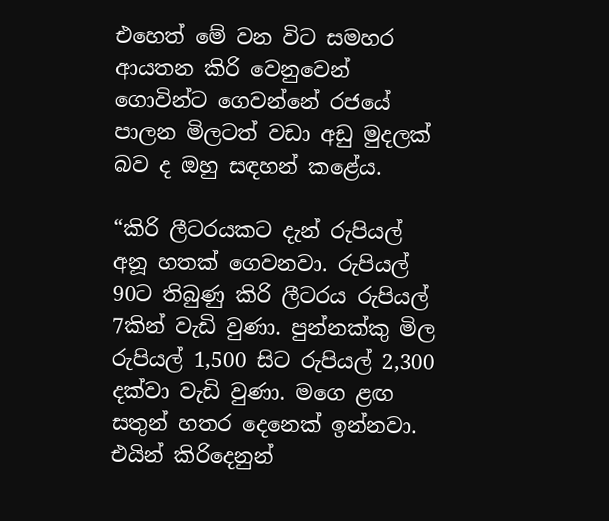එහෙත් මේ වන විට සමහර ආයතන කිරි වෙනුවෙන් ගොවින්ට ගෙවන්නේ රජයේ පාලන මිලටත් වඩා අඩු මුදලක් බව ද ඔහු සඳහන් කළේය.

“කිරි ලීටරයකට දැන් රුපියල් අනූ හතක් ගෙවනවා. රුපියල් 90ට තිබුණු කිරි ලීටරය රුපියල් 7කින් වැඩි වුණා. පුන්නක්කු මිල රුපියල් 1,500 සිට රුපියල් 2,300 දක්වා වැඩි වුණා. මගෙ ළඟ සතුන් හතර දෙනෙක් ඉන්නවා. එයින් කිරිදෙනුන්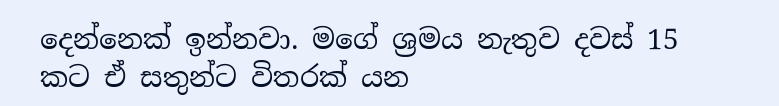දෙන්නෙක් ඉන්නවා. මගේ ශ්‍රමය නැතුව දවස් 15 කට ඒ සතුන්ට විතරක් යන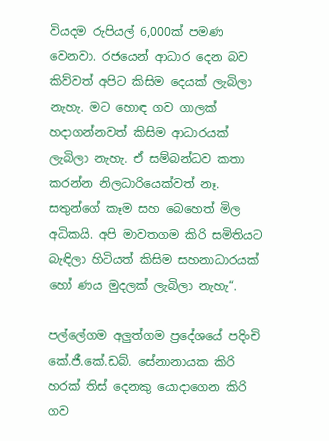වියදම රුපියල් 6,000ක් පමණ වෙනවා. රජයෙන් ආධාර දෙන බව කිව්වත් අපිට කිසිම දෙයක් ලැබිලා නැහැ. මට හොඳ ගව ගාලක් හදාගන්නවත් කිසිම ආධාරයක් ලැබිලා නැහැ. ඒ සම්බන්ධව කතා කරන්න නිලධාරියෙක්වත් නෑ. සතුන්ගේ කෑම සහ බෙහෙත් මිල අධිකයි. අපි මාවතගම කිරි සමිතියට බැඳිලා හිටියත් කිසිම සහනාධාරයක් හෝ ණය මුදලක් ලැබිලා නැහැ“.

පල්ලේගම අලුත්ගම ප්‍රදේශයේ පදිංචි කේ.ජී.කේ.ඩබ්. සේනානායක කිරි හරක් තිස් දෙනකු යොදාගෙන කිරි ගව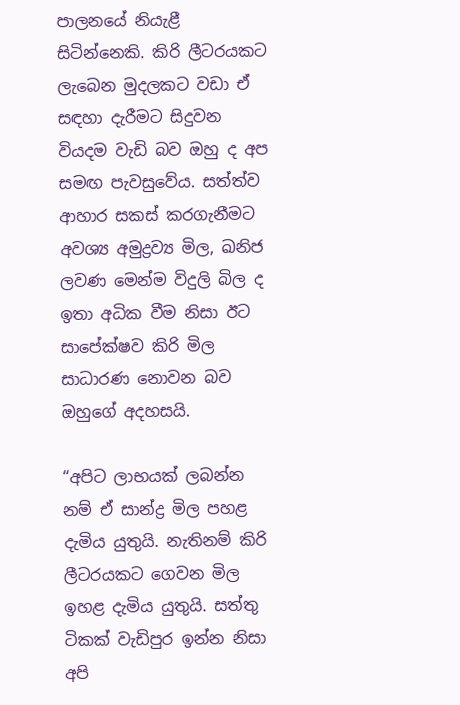පාලනයේ නියැළී සිටින්නෙකි. කිරි ලීටරයකට ලැබෙන මුදලකට වඩා ඒ සඳහා දැරීමට සිදුවන වියදම වැඩි බව ඔහු ද අප සමඟ පැවසුවේය. සත්ත්ව ආහාර සකස් කරගැනීමට අවශ්‍ය අමුද්‍රව්‍ය මිල, ඛනිජ ලවණ මෙන්ම විදුලි බිල ද ඉතා අධික වීම නිසා ඊට සාපේක්ෂව කිරි මිල සාධාරණ නොවන බව ඔහුගේ අදහසයි.

“අපිට ලාභයක් ලබන්න නම් ඒ සාන්ද්‍ර මිල පහළ දැමිය යුතුයි. නැතිනම් කිරි ලීටරයකට ගෙවන මිල ඉහළ දැමිය යුතුයි. සත්තු ටිකක් වැඩිපුර ඉන්න නිසා අපි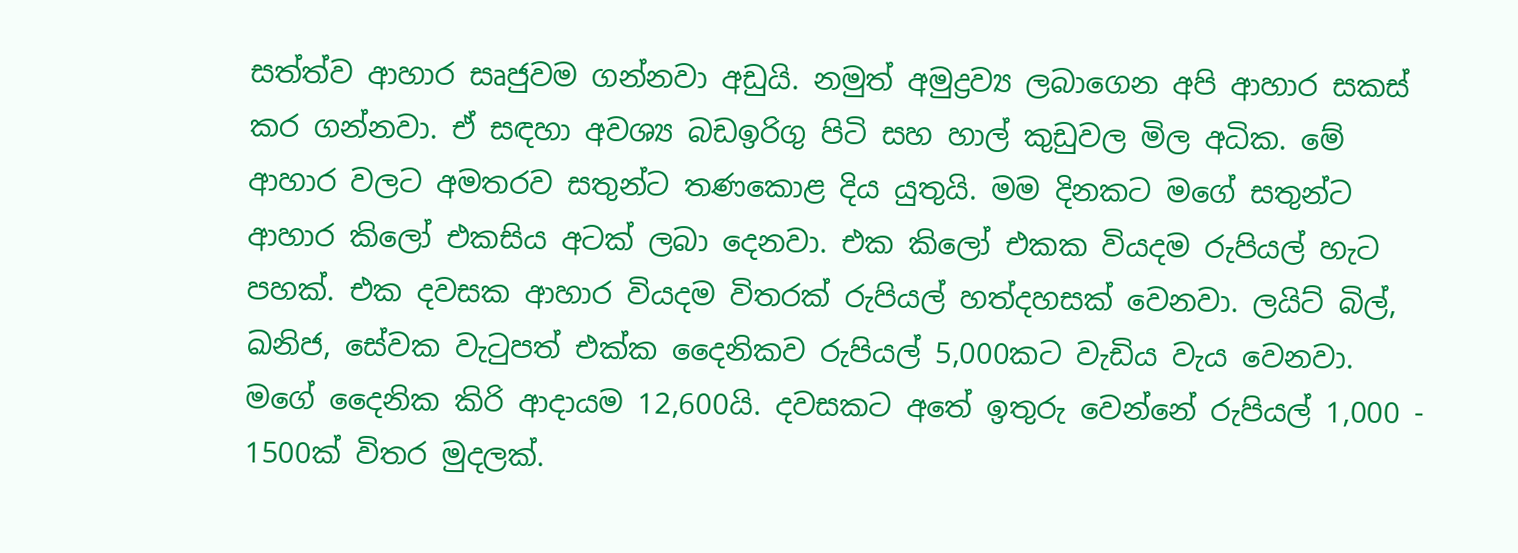සත්ත්ව ආහාර සෘජුවම ගන්නවා අඩුයි. නමුත් අමුද්‍රව්‍ය ලබාගෙන අපි ආහාර සකස් කර ගන්නවා. ඒ සඳහා අවශ්‍ය බඩඉරිගු පිටි සහ හාල් කුඩුවල මිල අධික. මේ ආහාර වලට අමතරව සතුන්ට තණකොළ දිය යුතුයි. මම දිනකට මගේ සතුන්ට ආහාර කිලෝ එකසිය අටක් ලබා දෙනවා. එක කිලෝ එකක වියදම රුපියල් හැට පහක්. එක දවසක ආහාර වියදම විතරක් රුපියල් හත්දහසක් වෙනවා. ලයිට් බිල්, ඛනිජ, සේවක වැටුපත් එක්ක දෛනිකව රුපියල් 5,000කට වැඩිය වැය වෙනවා. මගේ දෛනික කිරි ආදායම 12,600යි. දවසකට අතේ ඉතුරු වෙන්නේ රුපියල් 1,000 - 1500ක් විතර මුදලක්.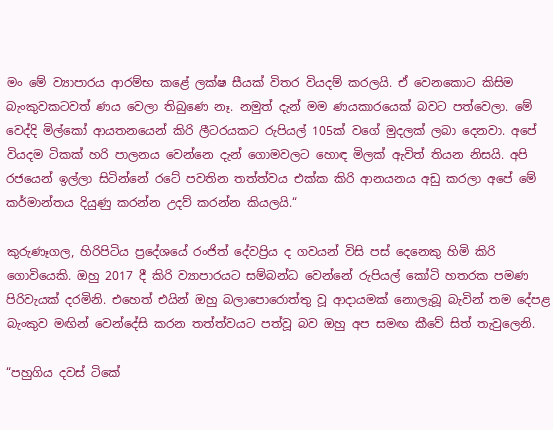මං මේ ව්‍යාපාරය ආරම්භ කළේ ලක්ෂ සීයක් විතර වියදම් කරලයි. ඒ වෙනකොට කිසිම බැංකුවකටවත් ණය වෙලා තිබුණෙ නෑ. නමුත් දැන් මම ණයකාරයෙක් බවට පත්වෙලා. මේ වෙද්දි මිල්කෝ ආයතනයෙන් කිරි ලීටරයකට රුපියල් 105ක් වගේ මුදලක් ලබා දෙනවා. අපේ වියදම ටිකක් හරි පාලනය වෙන්නෙ දැන් ගොමවලට හොඳ මිලක් ඇවිත් තියන නිසයි. අපි රජයෙන් ඉල්ලා සිටින්නේ රටේ පවතින තත්ත්වය එක්ක කිරි ආනයනය අඩු කරලා අපේ මේ කර්මාන්තය දියුණු කරන්න උදව් කරන්න කියලයි.“

කුරුණෑගල, හිරිපිටිය ප්‍රදේශයේ රංජිත් දේවප්‍රිය ද ගවයන් විසි පස් දෙනෙකු හිමි කිරි ගොවියෙකි. ඔහු 2017 දී කිරි ව්‍යාපාරයට සම්බන්ධ වෙන්නේ රුපියල් කෝටි හතරක පමණ පිරිවැයක් දරමිනි. එහෙත් එයින් ඔහු බලාපොරොත්තු වූ ආදායමක් නොලැබූ බැවින් තම දේපළ බැංකුව මඟින් වෙන්දේසි කරන තත්ත්වයට පත්වූ බව ඔහු අප සමඟ කීවේ සිත් තැවුලෙනි.

“පහුගිය දවස් ටිකේ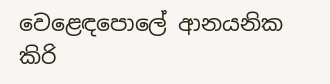වෙළෙඳපොලේ ආනයනික කිරි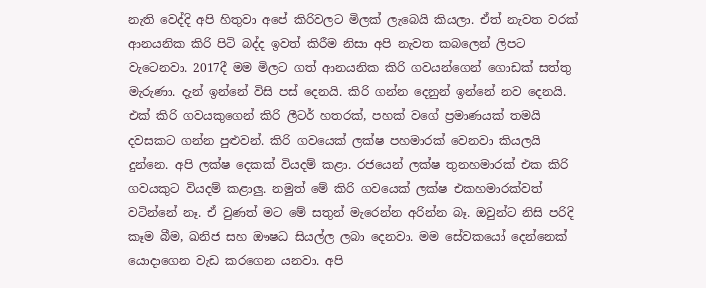නැති වෙද්දි අපි හිතුවා අපේ කිරිවලට මිලක් ලැබෙයි කියලා. ඒත් නැවත වරක් ආනයනික කිරි පිටි බද්ද ඉවත් කිරීම නිසා අපි නැවත කබලෙන් ලිපට වැටෙනවා. 2017දී මම මිලට ගත් ආනයනික කිරි ගවයන්ගෙන් ගොඩක් සත්තු මැරුණා. දැන් ඉන්නේ විසි පස් දෙනයි. කිරි ගන්න දෙනුන් ඉන්නේ නව දෙනයි. එක් කිරි ගවයකුගෙන් කිරි ලීටර් හතරක්, පහක් වගේ ප්‍රමාණයක් තමයි දවසකට ගන්න පුළුවන්. කිරි ගවයෙක් ලක්ෂ පහමාරක් වෙනවා කියලයි දුන්නෙ. අපි ලක්ෂ දෙකක් වියදම් කළා. රජයෙන් ලක්ෂ තුනහමාරක් එක කිරි ගවයකුට වියදම් කළාලු. නමුත් මේ කිරි ගවයෙක් ලක්ෂ එකහමාරක්වත් වටින්නේ නෑ. ඒ වුණත් මට මේ සතුන් මැරෙන්න අරින්න බෑ. ඔවුන්ට නිසි පරිදි කෑම බීම, ඛනිජ සහ ඖෂධ සියල්ල ලබා දෙනවා. මම සේවකයෝ දෙන්නෙක් යොදාගෙන වැඩ කරගෙන යනවා. අපි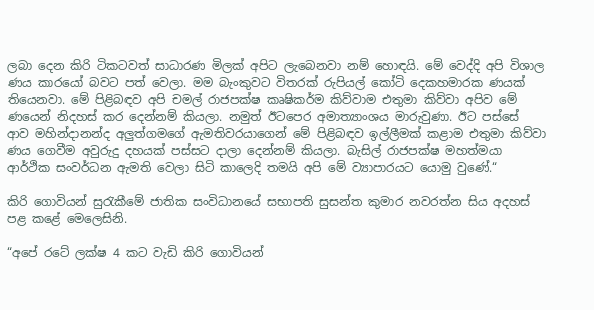ලබා දෙන කිරි ටිකටවත් සාධාරණ මිලක් අපිට ලැබෙනවා නම් හොඳයි. මේ වෙද්දි අපි විශාල ණය කාරයෝ බවට පත් වෙලා. මම බැංකුවට විතරක් රුපියල් කෝටි දෙකහමාරක ණයක් තියෙනවා. මේ පිළිබඳව අපි චමල් රාජපක්ෂ කෘෂිකර්ම කිව්වාම එතුමා කිව්වා අපිව මේ ණයෙන් නිදහස් කර දෙන්නම් කියලා. නමුත් ඊටපෙර අමාත්‍යාංශය මාරුවුණා. ඊට පස්සේ ආව මහින්දානන්ද අලුත්ගමගේ ඇමතිවරයාගෙන් මේ පිළිබඳව ඉල්ලීමක් කළාම එතුමා කිව්වා ණය ගෙවීම අවුරුදු දහයක් පස්සට දාලා දෙන්නම් කියලා. බැසිල් රාජපක්ෂ මහත්මයා ආර්ථික සංවර්ධන ඇමති වෙලා සිටි කාලෙදි තමයි අපි මේ ව්‍යාපාරයට යොමු වුණේ.“

කිරි ගොවියන් සුරැකීමේ ජාතික සංවිධානයේ සභාපති සුසන්ත කුමාර නවරත්න සිය අදහස් පළ කළේ මෙලෙසිනි.

“අපේ රටේ ලක්ෂ 4 කට වැඩි කිරි ගොවියන්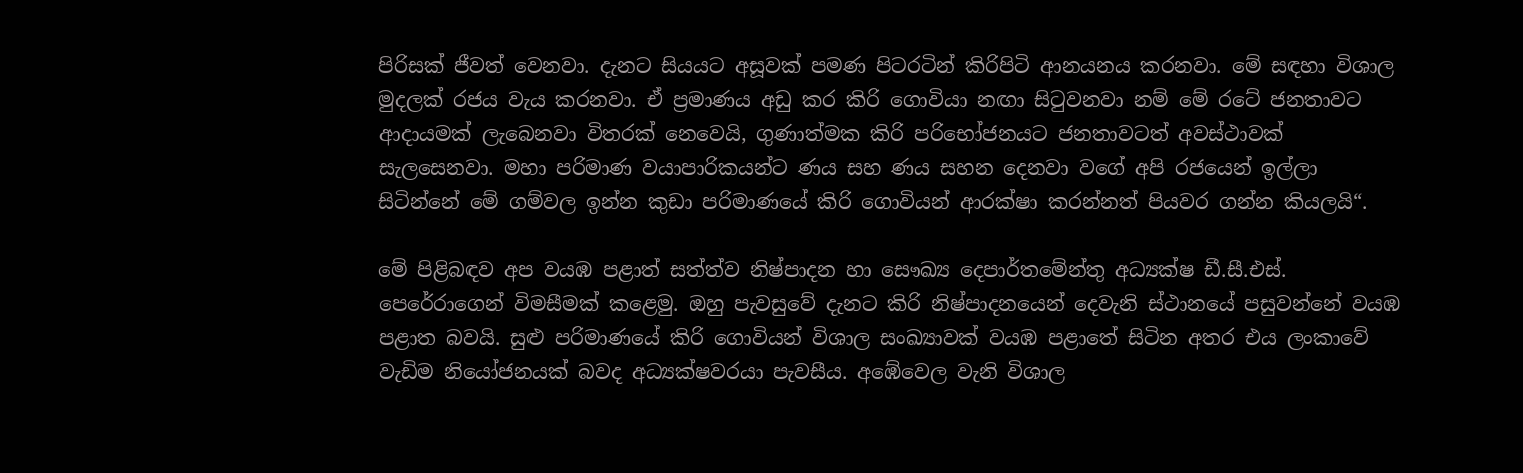පිරිසක් ජීවත් වෙනවා. දැනට සියයට අසූවක් පමණ පිටරටින් කිරිපිටි ආනයනය කරනවා. මේ සඳහා විශාල මුදලක් රජය වැය කරනවා. ඒ ප්‍රමාණය අඩු කර කිරි ගොවියා නඟා සිටුවනවා නම් මේ රටේ ජනතාවට ආදායමක් ලැබෙනවා විතරක් නෙවෙයි, ගුණාත්මක කිරි පරිභෝජනයට ජනතාවටත් අවස්ථාවක් සැලසෙනවා. මහා පරිමාණ වයාපාරිකයන්ට ණය සහ ණය සහන දෙනවා වගේ අපි රජයෙන් ඉල්ලා සිටින්නේ මේ ගම්වල ඉන්න කුඩා පරිමාණයේ කිරි ගොවියන් ආරක්ෂා කරන්නත් පියවර ගන්න කියලයි“.

මේ පිළිබඳව අප වයඹ පළාත් සත්ත්ව නිෂ්පාදන හා සෞඛ්‍ය දෙපාර්තමේන්තු අධ්‍යක්ෂ ඩී.සී.එස්. පෙරේරාගෙන් විමසීමක් කළෙමු. ඔහු පැවසුවේ දැනට කිරි නිෂ්පාදනයෙන් දෙවැනි ස්ථානයේ පසුවන්නේ වයඹ පළාත බවයි. සුළු පරිමාණයේ කිරි ගොවියන් විශාල සංඛ්‍යාවක් වයඹ පළාතේ සිටින අතර එය ලංකාවේ වැඩිම නියෝජනයක් බවද අධ්‍යක්ෂවරයා පැවසීය. අඹේවෙල වැනි විශාල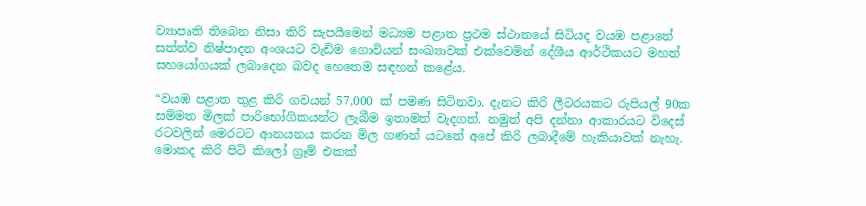ව්‍යාපෘති තිබෙන නිසා කිරි සැපයීමෙන් මධ්‍යම පළාත ප්‍රථම ස්ථානයේ සිටියද වයඹ පළාතේ සත්ත්ව නිෂ්පාදන අංශයට වැඩිම ගොවියන් සංඛ්‍යාවක් එක්වෙමින් දේශීය ආර්ථිකයට මහත් සහයෝගයක් ලබාදෙන බවද හෙතෙම සඳහන් කළේය.

“වයඹ පළාත තුළ කිරි ගවයන් 57,000 ක් පමණ සිටිනවා. දැනට කිරි ලීටරයකට රුපියල් 90ක සම්මත මිලක් පාරිභෝගිකයන්ට ලැබීම ඉතාමත් වැදගත්. නමුත් අපි දන්නා ආකාරයට විදෙස් රටවලින් මෙරටට ආනයනය කරන මිල ගණන් යටතේ අපේ කිරි ලබාදීමේ හැකියාවක් නැහැ. මොකද කිරි පිටි කිලෝ ග්‍රෑම් එකක්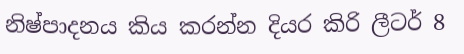නිෂ්පාදනය කිය කරන්න දියර කිරි ලීටර් 8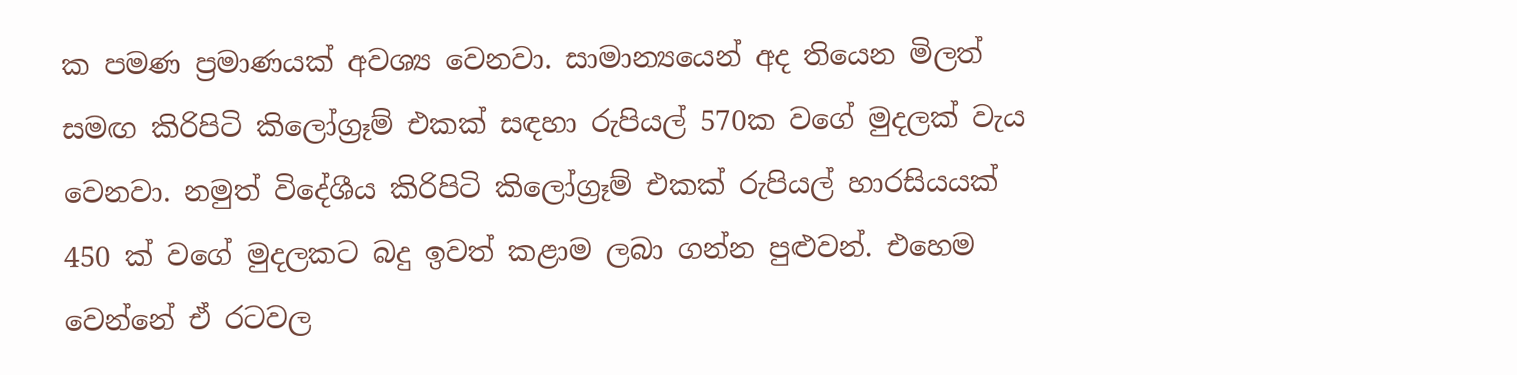ක පමණ ප්‍රමාණයක් අවශ්‍ය වෙනවා. සාමාන්‍යයෙන් අද තියෙන මිලත් සමඟ කිරිපිටි කිලෝග්‍රෑම් එකක් සඳහා රුපියල් 570ක වගේ මුදලක් වැය වෙනවා. නමුත් විදේශීය කිරිපිටි කිලෝග්‍රෑම් එකක් රුපියල් හාරසියයක් 450 ක් වගේ මුදලකට බදු ඉවත් කළාම ලබා ගන්න පුළුවන්. එහෙම වෙන්නේ ඒ රටවල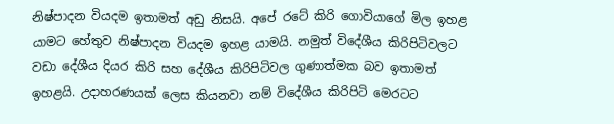නිෂ්පාදන වියදම ඉතාමත් අඩු නිසයි. අපේ රටේ කිරි ගොවියාගේ මිල ඉහළ යාමට හේතුව නිෂ්පාදන වියදම ඉහළ යාමයි. නමුත් විදේශීය කිරිපිටිවලට වඩා දේශීය දියර කිරි සහ දේශීය කිරිපිටිවල ගුණාත්මක බව ඉතාමත් ඉහළයි. උදාහරණයක් ලෙස කියනවා නම් විදේශීය කිරිපිටි මෙරටට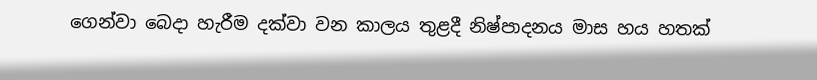ගෙන්වා බෙදා හැරීම දක්වා වන කාලය තුළදී නිෂ්පාදනය මාස හය හතක්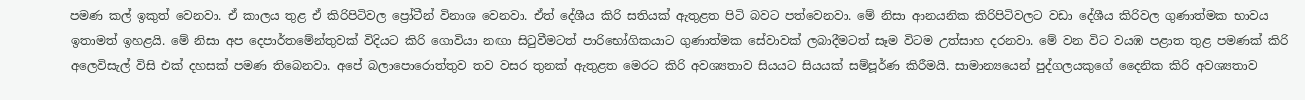පමණ කල් ඉකුත් වෙනවා. ඒ කාලය තුළ ඒ කිරිපිටිවල ප්‍රෝටීන් විනාශ වෙනවා. ඒත් දේශීය කිරි සතියක් ඇතුළත පිටි බවට පත්වෙනවා. මේ නිසා ආනයනික කිරිපිටිවලට වඩා දේශීය කිරිවල ගුණාත්මක භාවය ඉතාමත් ඉහළයි. මේ නිසා අප දෙපාර්තමේන්තුවක් විදියට කිරි ගොවියා නඟා සිටුවීමටත් පාරිභෝගිකයාට ගුණාත්මක සේවාවක් ලබාදීමටත් සෑම විටම උත්සාහ දරනවා. මේ වන විට වයඹ පළාත තුළ පමණක් කිරි අලෙවිසැල් විසි එක් දහසක් පමණ තිබෙනවා. අපේ බලාපොරොත්තුව තව වසර තුනක් ඇතුළත මෙරට කිරි අවශ්‍යතාව සියයට සියයක් සම්පූර්ණ කිරීමයි. සාමාන්‍යයෙන් පුද්ගලයකුගේ දෛනික කිරි අවශ්‍යතාව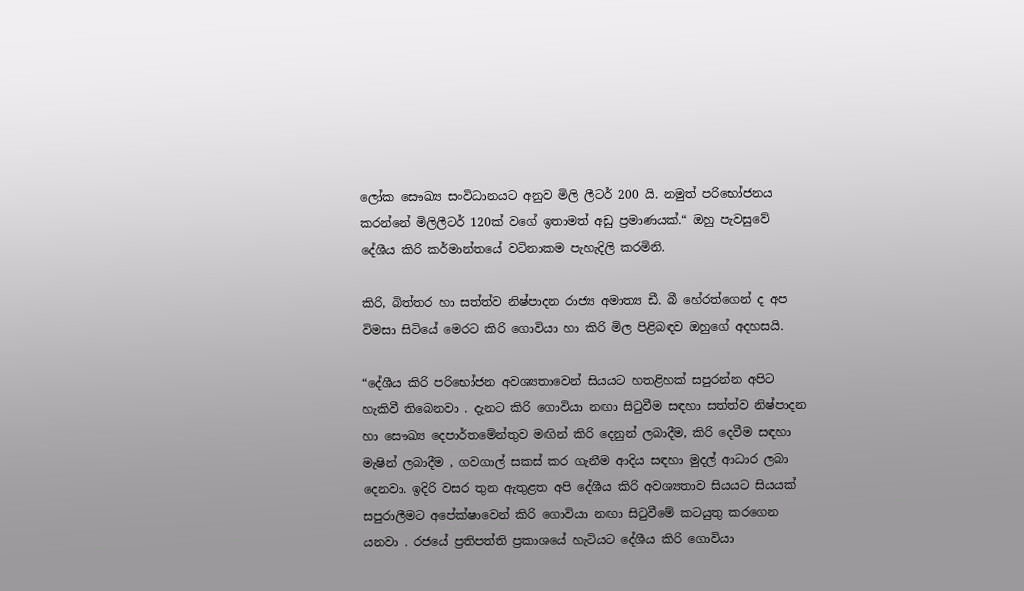ලෝක සෞඛ්‍ය සංවිධානයට අනුව මිලි ලීටර් 200 යි. නමුත් පරිභෝජනය කරන්නේ මිලිලීටර් 120ක් වගේ ඉතාමත් අඩු ප්‍රමාණයක්.“ ඔහු පැවසුවේ දේශීය කිරි කර්මාන්තයේ වටිනාකම පැහැදිලි කරමිනි.

කිරි, බිත්තර හා සත්ත්ව නිෂ්පාදන රාජ්‍ය අමාත්‍ය ඩී. බී හේරත්ගෙන් ද අප විමසා සිටියේ මෙරට කිරි ගොවියා හා කිරි මිල පිළිබඳව ඔහුගේ අදහසයි.

“දේශීය කිරි පරිභෝජන අවශ්‍යතාවෙන් සියයට හතළිහක් සපුරන්න අපිට හැකිවී තිබෙනවා . දැනට කිරි ගොවියා නඟා සිටුවීම සඳහා සත්ත්ව නිෂ්පාදන හා සෞඛ්‍ය දෙපාර්තමේන්තුව මඟින් කිරි දෙනුන් ලබාදීම, කිරි දෙවීම සඳහා මැෂින් ලබාදීම , ගවගාල් සකස් කර ගැනීම ආදිය සඳහා මුදල් ආධාර ලබා දෙනවා. ඉදිරි වසර තුන ඇතුළත අපි දේශීය කිරි අවශ්‍යතාව සියයට සියයක් සපුරාලීමට අපේක්ෂාවෙන් කිරි ගොවියා නඟා සිටුවීමේ කටයුතු කරගෙන යනවා . රජයේ ප්‍රතිපත්ති ප්‍රකාශයේ හැටියට දේශීය කිරි ගොවියා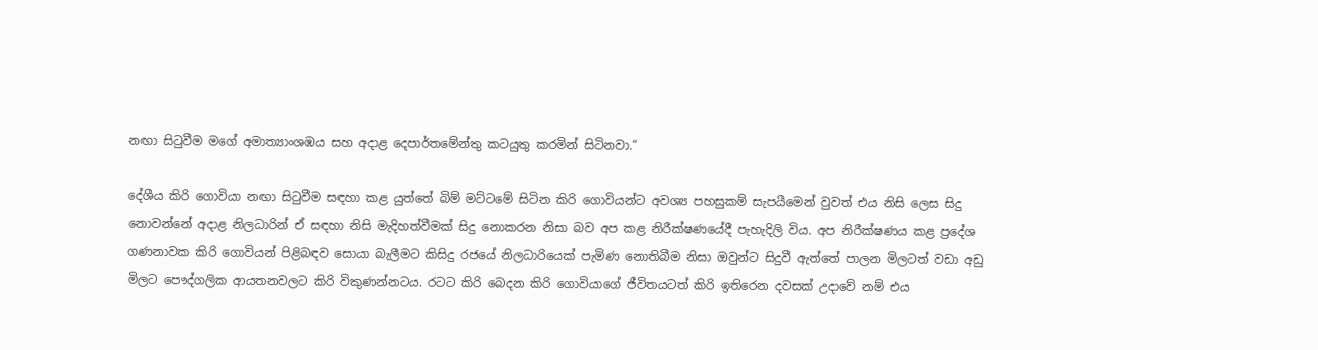නඟා සිටුවීම මගේ අමාත්‍යාංශඹය සහ අදාළ දෙපාර්තමේන්තු කටයුතු කරමින් සිටිනවා.“

දේශීය කිරි ගොවියා නඟා සිටුවීම සඳහා කළ යුත්තේ බිම් මට්ටමේ සිටින කිරි ගොවියන්ට අවශ්‍ය පහසුකම් සැපයීමෙන් වුවත් එය නිසි ලෙස සිදු නොවන්නේ අදාළ නිලධාරින් ඒ සඳහා නිසි මැදිහත්වීමක් සිදු නොකරන නිසා බව අප කළ නිරීක්ෂණයේදී පැහැදිලි විය. අප නිරීක්ෂණය කළ ප්‍රදේශ ගණනාවක කිරි ගොවියන් පිළිබඳව සොයා බැලීමට කිසිදු රජයේ නිලධාරියෙක් පැමිණ නොතිබීම නිසා ඔවුන්ට සිදුවී ඇත්තේ පාලන මිලටත් වඩා අඩු මිලට පෞද්ගලික ආයතනවලට කිරි විකුණන්නටය. රටට කිරි බෙදන කිරි ගොවියාගේ ජීවිතයටත් කිරි ඉතිරෙන දවසක් උදාවේ නම් එය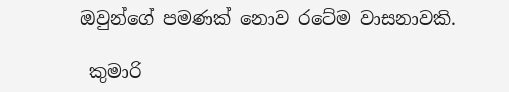ඔවුන්ගේ පමණක් නොව රටේම වාසනාවකි.

 කුමාරි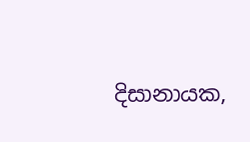දිසානායක,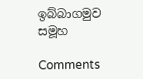ඉබ්බාගමුව සමූහ

Comments